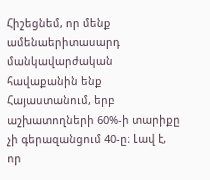Հիշեցնեմ, որ մենք ամենաերիտասարդ մանկավարժական հավաքանին ենք Հայաստանում, երբ աշխատողների 60%-ի տարիքը չի գերազանցում 40-ը։ Լավ է, որ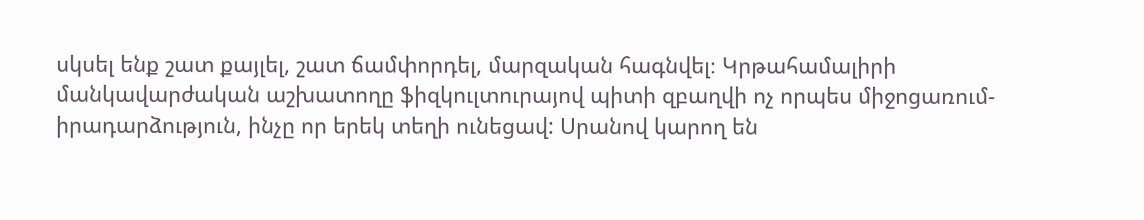սկսել ենք շատ քայլել, շատ ճամփորդել, մարզական հագնվել։ Կրթահամալիրի մանկավարժական աշխատողը ֆիզկուլտուրայով պիտի զբաղվի ոչ որպես միջոցառում-իրադարձություն, ինչը որ երեկ տեղի ունեցավ: Սրանով կարող են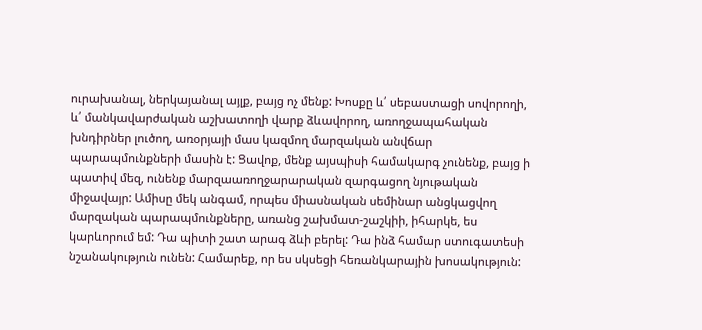ուրախանալ, ներկայանալ այլք, բայց ոչ մենք: Խոսքը և՛ սեբաստացի սովորողի, և՛ մանկավարժական աշխատողի վարք ձևավորող, առողջապահական խնդիրներ լուծող, առօրյայի մաս կազմող մարզական անվճար պարապմունքների մասին է: Ցավոք, մենք այսպիսի համակարգ չունենք, բայց ի պատիվ մեզ, ունենք մարզաառողջարարական զարգացող նյութական միջավայր: Ամիսը մեկ անգամ, որպես միասնական սեմինար անցկացվող մարզական պարապմունքները, առանց շախմատ-շաշկիի, իհարկե, ես կարևորում եմ: Դա պիտի շատ արագ ձևի բերել: Դա ինձ համար ստուգատեսի նշանակություն ունեն: Համարեք, որ ես սկսեցի հեռանկարային խոսակություն: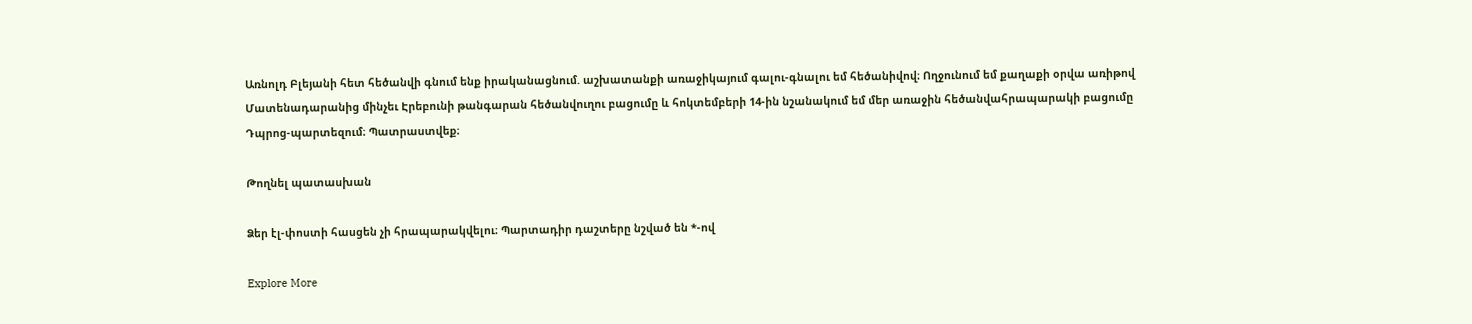Առնոլդ Բլեյանի հետ հեծանվի գնում ենք իրականացնում. աշխատանքի առաջիկայում գալու-գնալու եմ հեծանիվով։ Ողջունում եմ քաղաքի օրվա առիթով Մատենադարանից մինչեւ Էրեբունի թանգարան հեծանվուղու բացումը և հոկտեմբերի 14-ին նշանակում եմ մեր առաջին հեծանվահրապարակի բացումը Դպրոց-պարտեզում։ Պատրաստվեք։

Թողնել պատասխան

Ձեր էլ-փոստի հասցեն չի հրապարակվելու։ Պարտադիր դաշտերը նշված են *-ով

Explore More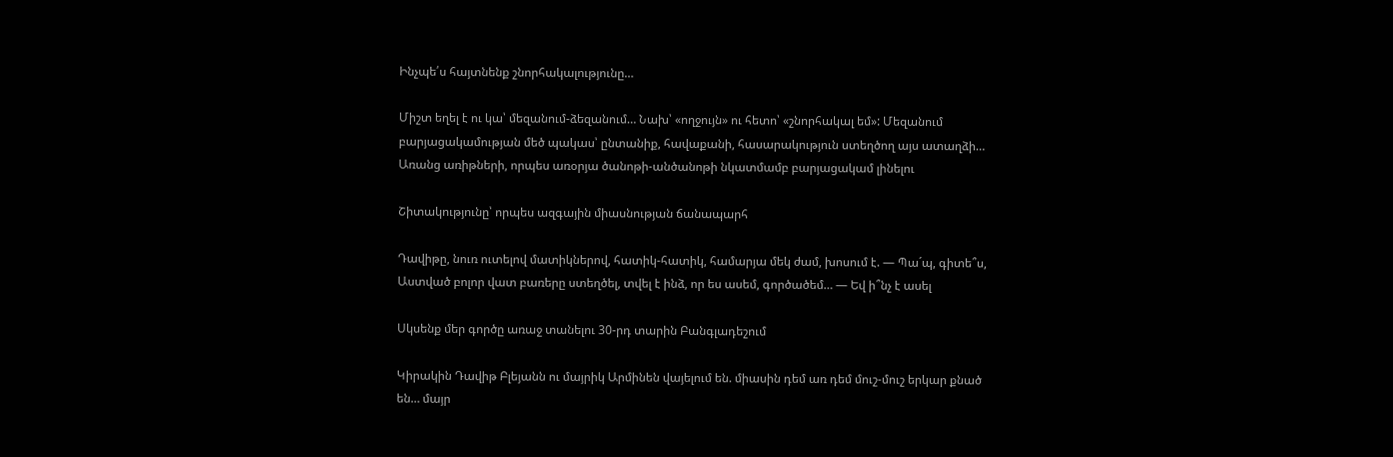Ինչպե՛ս հայտնենք շնորհակալությունը…

Միշտ եղել է ու կա՝ մեզանում-ձեզանում… Նախ՝ «ողջույն» ու հետո՝ «շնորհակալ եմ»: Մեզանում բարյացակամության մեծ պակաս՝ ընտանիք, հավաքանի, հասարակություն ստեղծող այս ատաղձի… Առանց առիթների, որպես առօրյա ծանոթի-անծանոթի նկատմամբ բարյացակամ լինելու

Շիտակությունը՝ որպես ազգային միասնության ճանապարհ

Դավիթը, նուռ ուտելով մատիկներով, հատիկ-հատիկ, համարյա մեկ ժամ, խոսում է. — Պաˊպ, գիտե՞ս, Աստված բոլոր վատ բառերը ստեղծել, տվել է ինձ, որ ես ասեմ, գործածեմ… — Եվ ի՞նչ է ասել

Սկսենք մեր գործը առաջ տանելու 30-րդ տարին Բանգլադեշում

Կիրակին Դավիթ Բլեյանն ու մայրիկ Արմինեն վայելում են. միասին դեմ առ դեմ մուշ-մուշ երկար քնած են… մայր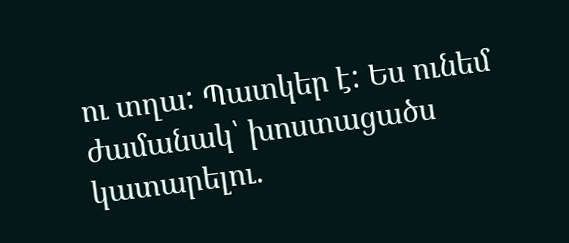ու տղա: Պատկեր է: Ես ունեմ ժամանակ՝ խոստացածս կատարելու.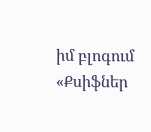իմ բլոգում «Քսիֆներ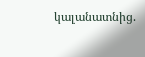կալանատնից.